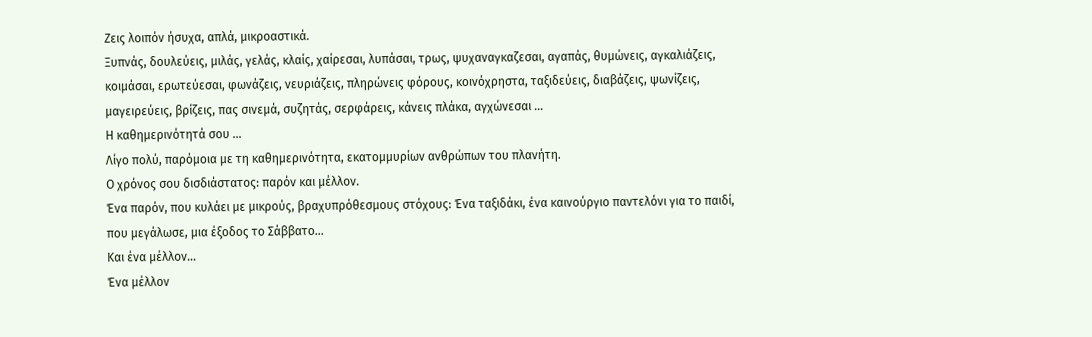Ζεις λοιπόν ήσυχα, απλά, μικροαστικά.
Ξυπνάς, δουλεύεις, μιλάς, γελάς, κλαίς, χαίρεσαι, λυπάσαι, τρως, ψυχαναγκαζεσαι, αγαπάς, θυμώνεις, αγκαλιάζεις, κοιμάσαι, ερωτεύεσαι, φωνάζεις, νευριάζεις, πληρώνεις φόρους, κοινόχρηστα, ταξιδεύεις, διαβάζεις, ψωνίζεις, μαγειρεύεις, βρίζεις, πας σινεμά, συζητάς, σερφάρεις, κάνεις πλάκα, αγχώνεσαι …
Η καθημερινότητά σου …
Λίγο πολύ, παρόμοια με τη καθημερινότητα, εκατομμυρίων ανθρώπων του πλανήτη.
Ο χρόνος σου δισδιάστατος: παρόν και μέλλον.
Ένα παρόν, που κυλάει με μικρούς, βραχυπρόθεσμους στόχους: Ένα ταξιδάκι, ένα καινούργιο παντελόνι για το παιδί, που μεγάλωσε, μια έξοδος το Σάββατο…
Και ένα μέλλον…
Ένα μέλλον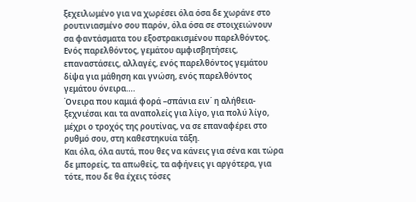ξεχειλωμένο για να χωρέσει όλα όσα δε χωράνε στο ρουτινιασμένο σου παρόν, όλα όσα σε στοιχειώνουν σα φαντάσματα του εξοστρακισμένου παρελθόντος.
Ενός παρελθόντος, γεμάτου αμφισβητήσεις, επαναστάσεις, αλλαγές, ενός παρελθόντος γεμάτου δίψα για μάθηση και γνώση, ενός παρελθόντος γεμάτου όνειρα….
Όνειρα που καμιά φορά –σπάνια ειν΄ η αλήθεια- ξεχνιέσαι και τα αναπολείς για λίγο, για πολύ λίγο, μέχρι ο τροχός της ρουτίνας, να σε επαναφέρει στο ρυθμό σου, στη καθεστηκυία τάξη.
Και όλα, όλα αυτά, που θες να κάνεις για σένα και τώρα δε μπορείς, τα απωθείς, τα αφήνεις γι αργότερα, για τότε, που δε θα έχεις τόσες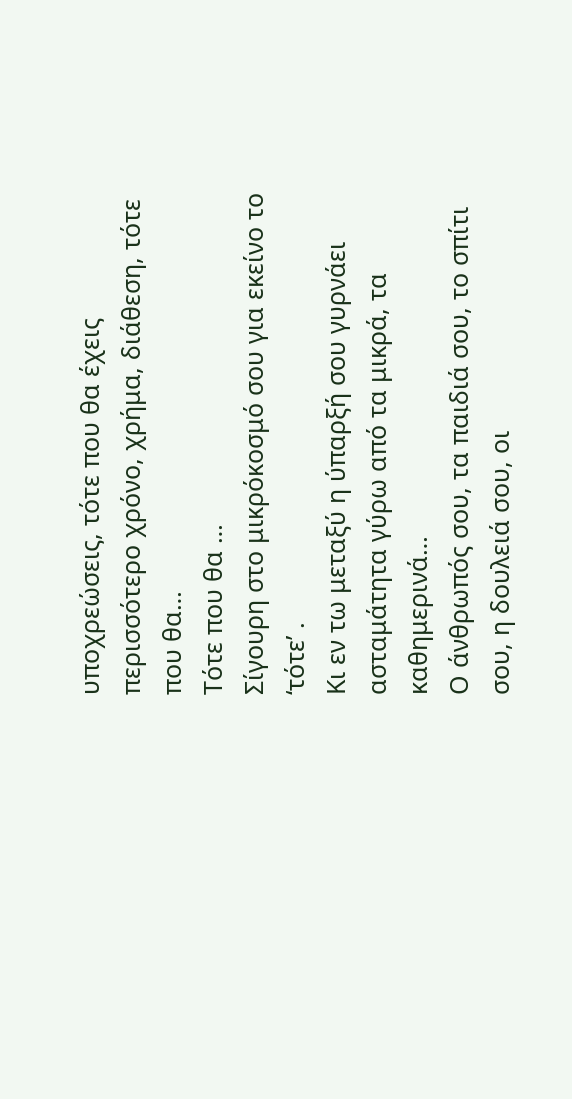υποχρεώσεις, τότε που θα έχεις περισσότερο χρόνο, χρήμα, διάθεση, τότε που θα…
Τότε που θα …
Σίγουρη στο μικρόκοσμό σου για εκείνο το ‘τότε’ .
Κι εν τω μεταξύ η ύπαρξή σου γυρνάει ασταμάτητα γύρω από τα μικρά, τα καθημερινά…
Ο άνθρωπός σου, τα παιδιά σου, το σπίτι σου, η δουλειά σου, οι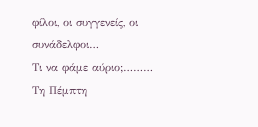φίλοι, οι συγγενείς, οι συνάδελφοι…
Τι να φάμε αύριο;………
Τη Πέμπτη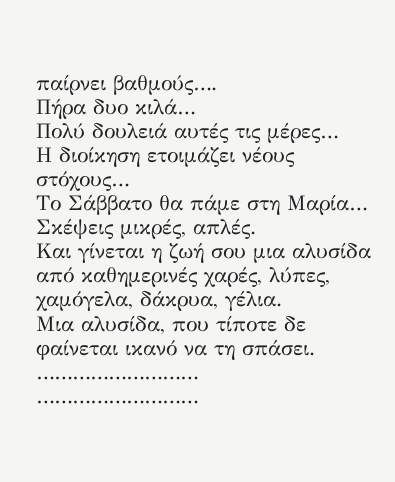παίρνει βαθμούς….
Πήρα δυο κιλά…
Πολύ δουλειά αυτές τις μέρες…
Η διοίκηση ετοιμάζει νέους στόχους…
Το Σάββατο θα πάμε στη Μαρία…
Σκέψεις μικρές, απλές.
Και γίνεται η ζωή σου μια αλυσίδα από καθημερινές χαρές, λύπες, χαμόγελα, δάκρυα, γέλια.
Μια αλυσίδα, που τίποτε δε φαίνεται ικανό να τη σπάσει.
………………………
………………………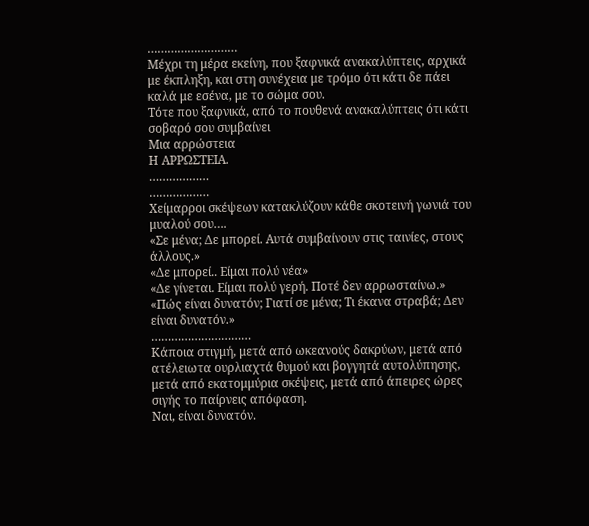………………………
Μέχρι τη μέρα εκείνη, που ξαφνικά ανακαλύπτεις, αρχικά με έκπληξη, και στη συνέχεια με τρόμο ότι κάτι δε πάει καλά με εσένα, με το σώμα σου.
Τότε που ξαφνικά, από το πουθενά ανακαλύπτεις ότι κάτι σοβαρό σου συμβαίνει
Μια αρρώστεια
Η ΑΡΡΩΣΤΕΙΑ.
………………
………………
Χείμαρροι σκέψεων κατακλύζουν κάθε σκοτεινή γωνιά του μυαλού σου….
«Σε μένα; Δε μπορεί. Αυτά συμβαίνουν στις ταινίες, στους άλλους.»
«Δε μπορεί.. Είμαι πολύ νέα»
«Δε γίνεται. Είμαι πολύ γερή. Ποτέ δεν αρρωσταίνω.»
«Πώς είναι δυνατόν; Γιατί σε μένα; Τι έκανα στραβά; Δεν είναι δυνατόν.»
…………………………
Κάποια στιγμή, μετά από ωκεανούς δακρύων, μετά από ατέλειωτα ουρλιαχτά θυμού και βογγητά αυτολύπησης, μετά από εκατομμύρια σκέψεις, μετά από άπειρες ώρες σιγής το παίρνεις απόφαση.
Ναι, είναι δυνατόν.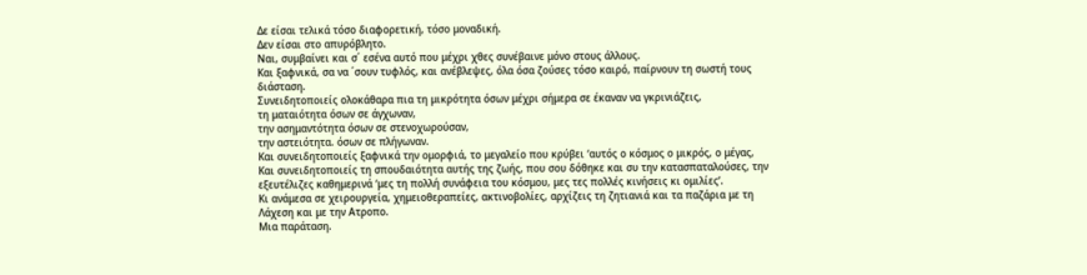Δε είσαι τελικά τόσο διαφορετική, τόσο μοναδική.
Δεν είσαι στο απυρόβλητο.
Ναι, συμβαίνει και σ΄ εσένα αυτό που μέχρι χθες συνέβαινε μόνο στους άλλους.
Και ξαφνικά, σα να ΄σουν τυφλός, και ανέβλεψες, όλα όσα ζούσες τόσο καιρό, παίρνουν τη σωστή τους διάσταση.
Συνειδητοποιείς ολοκάθαρα πια τη μικρότητα όσων μέχρι σήμερα σε έκαναν να γκρινιάζεις,
τη ματαιότητα όσων σε άγχωναν,
την ασημαντότητα όσων σε στενοχωρούσαν,
την αστειότητα. όσων σε πλήγωναν.
Και συνειδητοποιείς ξαφνικά την ομορφιά, το μεγαλείο που κρύβει ‘αυτός ο κόσμος ο μικρός, ο μέγας,
Και συνειδητοποιείς τη σπουδαιότητα αυτής της ζωής, που σου δόθηκε και συ την κατασπαταλούσες, την εξευτέλιζες καθημερινά ‘μες τη πολλή συνάφεια του κόσμου, μες τες πολλές κινήσεις κι ομιλίες’.
Κι ανάμεσα σε χειρουργεία, χημειοθεραπείες, ακτινοβολίες, αρχίζεις τη ζητιανιά και τα παζάρια με τη Λάχεση και με την Ατροπο.
Μια παράταση.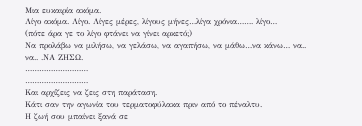Μια ευκαιρία ακόμα.
Λίγο ακόμα. Λίγο. Λίγες μέρες, λίγους μήνες…λίγα χρόνια……. λίγο…
(πότε άρα γε το λίγο φτάνει να γίνει αρκετό;)
Να προλάβω να μιλήσω, να γελάσω, να αγαπήσω, να μάθω…να κάνω… να.. να.. .ΝΑ ΖΗΣΩ.
………………………
………………………
Και αρχίζεις να ζεις στη παράταση.
Κάτι σαν την αγωνία του τερματοφύλακα πριν από το πέναλτυ.
Η ζωή σου μπαίνει ξανά σε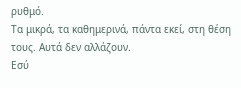ρυθμό.
Τα μικρά, τα καθημερινά, πάντα εκεί, στη θέση τους. Αυτά δεν αλλάζουν.
Εσύ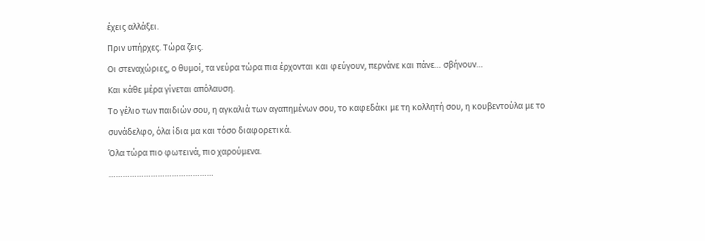έχεις αλλάξει.
Πριν υπήρχες. Τώρα ζεις.
Οι στεναχώριες, ο θυμοί, τα νεύρα τώρα πια έρχονται και φεύγουν, περνάνε και πάνε… σβήνουν…
Και κάθε μέρα γίνεται απόλαυση.
Το γέλιο των παιδιών σου, η αγκαλιά των αγαπημένων σου, το καφεδάκι με τη κολλητή σου, η κουβεντούλα με το συνάδελφο, όλα ίδια μα και τόσο διαφορετικά.
Όλα τώρα πιο φωτεινά, πιο χαρούμενα.
………………………………………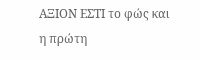ΑΞΙΟΝ ΕΣΤΙ το φώς και η πρώτη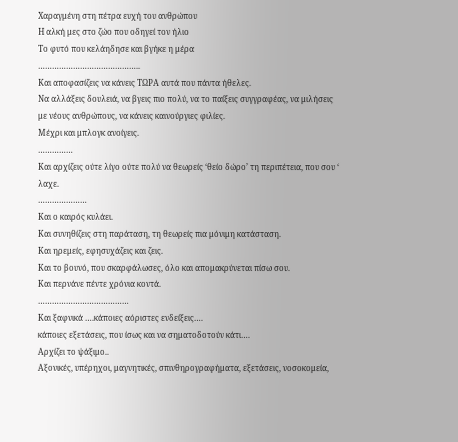Χαραγμένη στη πέτρα ευχή του ανθρώπου
Η αλκή μες στο ζώο που οδηγεί τον ήλιο
Το φυτό που κελάηδησε και βγήκε η μέρα
……………………………………..
Και αποφασίζεις να κάνεις ΤΩΡΑ αυτά που πάντα ήθελες.
Να αλλάξεις δουλειά, να βγεις πιο πολύ, να το παίξεις συγγραφέας, να μιλήσεις με νέους ανθρώπους, να κάνεις καινούργιες φιλίες.
Μέχρι και μπλογκ ανοίγεις.
……………
Και αρχίζεις ούτε λίγο ούτε πολύ να θεωρείς ‘θείο δώρο’ τη περιπέτεια, που σου ‘ λαχε.
…………………
Και ο καιρός κυλάει.
Και συνηθίζεις στη παράταση, τη θεωρείς πια μόνιμη κατάσταση.
Και ηρεμείς, εφησυχάζεις και ζεις.
Και το βουνό, που σκαρφάλωσες, όλο και απομακρύνεται πίσω σου.
Και περνάνε πέντε χρόνια κοντά.
…………………………………
Και ξαφνικά ….κάποιες αόριστες ενδείξεις….
κάποιες εξετάσεις, που ίσως και να σηματοδοτούν κάτι….
Αρχίζει το ψάξιμο..
Αξονικές, υπέρηχοι, μαγνητικές, σπινθηρογραφήματα, εξετάσεις, νοσοκομεία,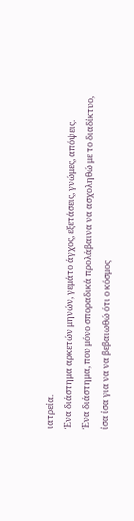ιατρεία.
Ένα διάστημα αρκετών μηνών, γεμάτο άγχος, εξετάσεις, γνώμες, απόψεις.
Ένα διάστημα, που μόνο σποραδικά προλάβαινα να ασχοληθώ με το διαδίκτυο, ίσα ίσα για να να βεβαιωθώ ότι ο κόσμος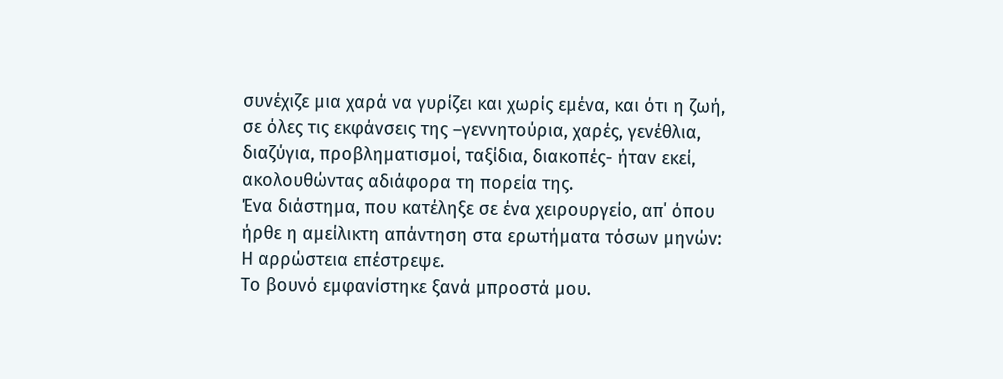συνέχιζε μια χαρά να γυρίζει και χωρίς εμένα, και ότι η ζωή, σε όλες τις εκφάνσεις της –γεννητούρια, χαρές, γενέθλια, διαζύγια, προβληματισμοί, ταξίδια, διακοπές- ήταν εκεί, ακολουθώντας αδιάφορα τη πορεία της.
Ένα διάστημα, που κατέληξε σε ένα χειρουργείο, απ΄ όπου ήρθε η αμείλικτη απάντηση στα ερωτήματα τόσων μηνών:
Η αρρώστεια επέστρεψε.
Το βουνό εμφανίστηκε ξανά μπροστά μου.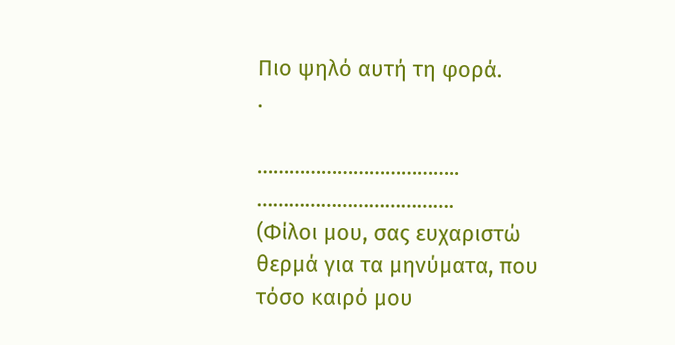Πιο ψηλό αυτή τη φορά.
.

………………………………..
……………………………….
(Φίλοι μου, σας ευχαριστώ θερμά για τα μηνύματα, που τόσο καιρό μου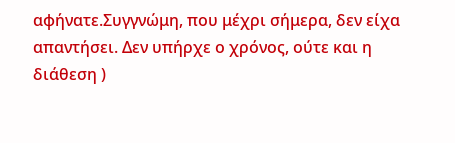αφήνατε.Συγγνώμη, που μέχρι σήμερα, δεν είχα απαντήσει. Δεν υπήρχε ο χρόνος, ούτε και η διάθεση )